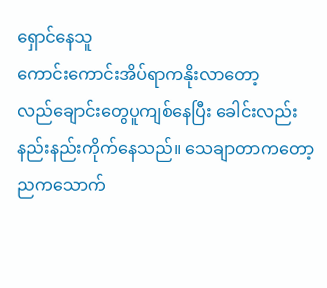ရှောင်နေသူ
ကောင်းကောင်းအိပ်ရာကနိုးလာတော့
လည်ချောင်းတွေပူကျစ်နေပြီး ခေါင်းလည်းနည်းနည်းကိုက်နေသည်။ သေချာတာကတော့ ညကသောက်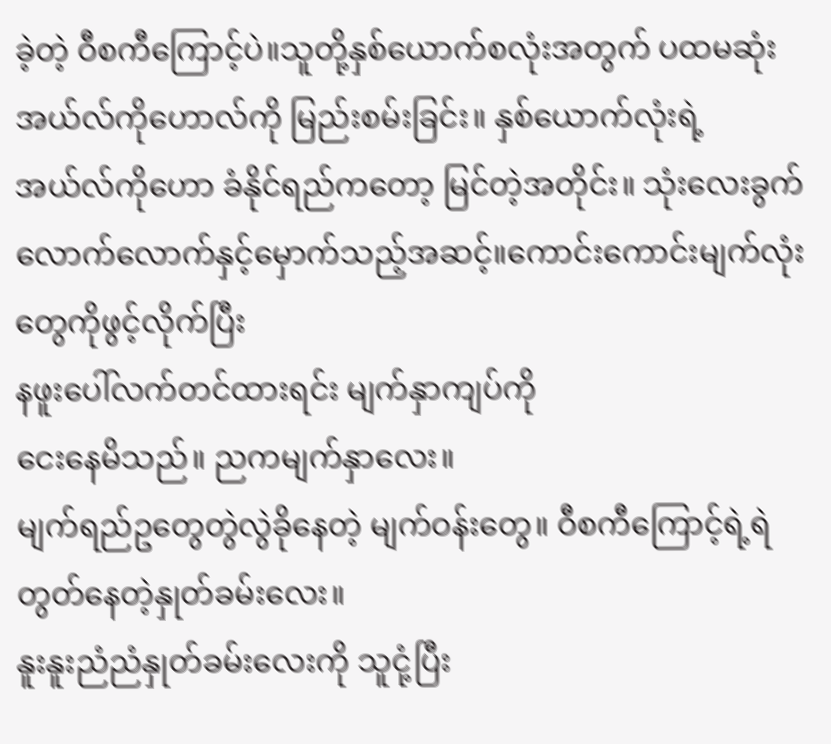ခဲ့တဲ့ ဝီစကီကြောင့်ပဲ။သူတို့နှစ်ယောက်စလုံးအတွက် ပထမဆုံးအယ်လ်ကိုဟောလ်ကို မြည်းစမ်းခြင်း။ နှစ်ယောက်လုံးရဲ့
အယ်လ်ကိုဟော ခံနိုင်ရည်ကတော့ မြင်တဲ့အတိုင်း။ သုံးလေးခွက်လောက်လောက်နှင့်မှောက်သည့်အဆင့်။ကောင်းကောင်းမျက်လုံးတွေကိုဖွင့်လိုက်ပြီး
နဖူးပေါ်လက်တင်ထားရင်း မျက်နှာကျပ်ကို
ငေးနေမိသည်။ ညကမျက်နှာလေး။
မျက်ရည်ဥတွေတွဲလွဲခိုနေတဲ့ မျက်ဝန်းတွေ။ ဝီစကီကြောင့်ရဲ့ရဲတွတ်နေတဲ့နှုတ်ခမ်းလေး။
နူးနူးညံညံနှုတ်ခမ်းလေးကို သူငုံ့ပြီး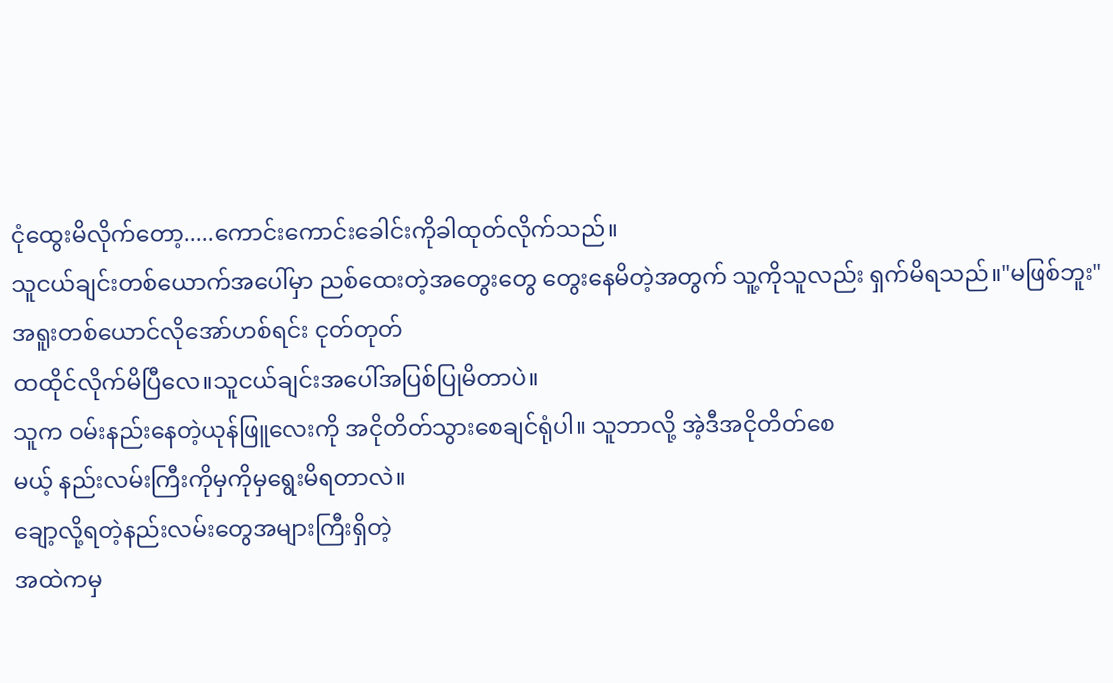ငုံထွေးမိလိုက်တော့.....ကောင်းကောင်းခေါင်းကိုခါထုတ်လိုက်သည်။
သူငယ်ချင်းတစ်ယောက်အပေါ်မှာ ညစ်ထေးတဲ့အတွေးတွေ တွေးနေမိတဲ့အတွက် သူ့ကိုသူလည်း ရှက်မိရသည်။"မဖြစ်ဘူး"
အရူးတစ်ယောင်လိုအော်ဟစ်ရင်း ငုတ်တုတ်
ထထိုင်လိုက်မိပြီလေ။သူငယ်ချင်းအပေါ်အပြစ်ပြုမိတာပဲ။
သူက ဝမ်းနည်းနေတဲ့ယုန်ဖြူလေးကို အငိုတိတ်သွားစေချင်ရုံပါ။ သူဘာလို့ အဲ့ဒီအငိုတိတ်စေ
မယ့် နည်းလမ်းကြီးကိုမှကိုမှရွေးမိရတာလဲ။
ချော့လို့ရတဲ့နည်းလမ်းတွေအများကြီးရှိတဲ့
အထဲကမှ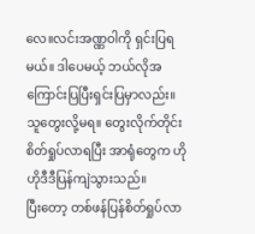လေ။လင်းအဏ္ဏဝါကို ရှင်းပြရမယ်။ ဒါပေမယ့် ဘယ်လိုအကြောင်းပြပြီးရှင်းပြမှာလည်း။
သူတွေးလို့မရ။ တွေးလိုက်တိုင်း စိတ်ရှုပ်လာရပြီး အာရုံတွေက ဟိုဟိုဒီဒီပြန်ကျဲသွားသည်။
ပြီးတော့ တစ်ဖန်ပြန်စိတ်ရှုပ်လာ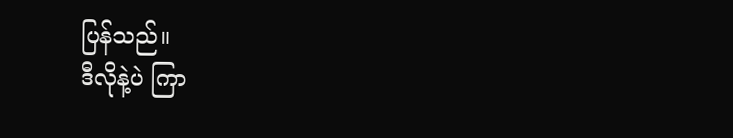ပြန်သည်။
ဒီလိုနဲ့ပဲ ကြာ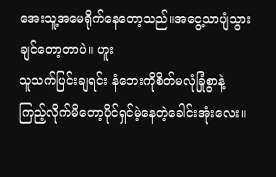အေးသူ့အမေရိုက်နေတော့သည်။အငွေ့သာပျံသွားချင်တော့တာပဲ။ ဟူး
သူသက်ပြင်းချရင်း နံဘေးကိုစိတ်မလုံခြုံစွာနဲ့
ကြည့်လိုက်မိတော့ပိုင်ရှင်မဲ့နေတဲ့ခေါင်းအုံးလေး။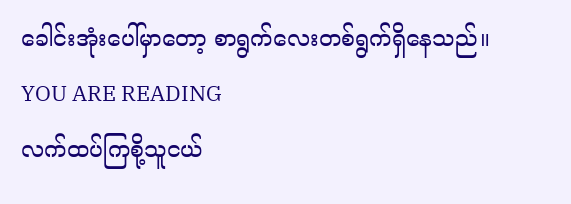ခေါင်းအုံးပေါ်မှာတော့ စာရွက်လေးတစ်ရွက်ရှိနေသည်။
YOU ARE READING
လက်ထပ်ကြစို့သူငယ်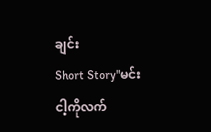ချင်း
Short Story"မင်းငါ့ကိုလက်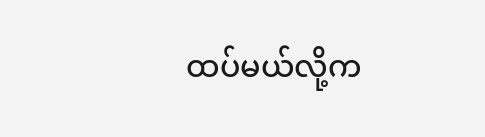ထပ်မယ်လို့က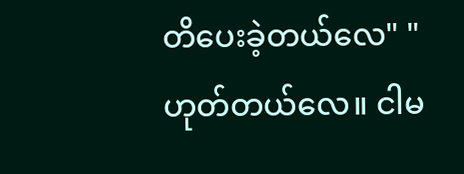တိပေးခဲ့တယ်လေ" "ဟုတ်တယ်လေ။ ငါမ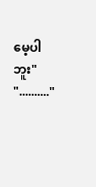မေ့ပါဘူး" ".........."